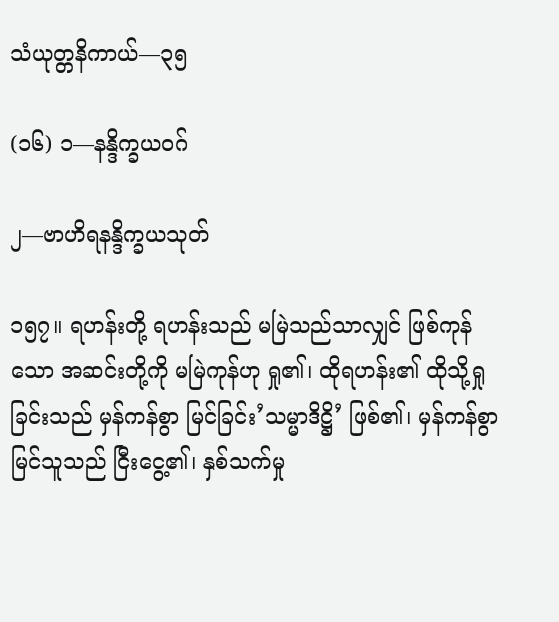သံယုတ္တနိကာယ်—၃၅

(၁၆) ၁—နန္ဒိက္ခယဝဂ်

၂—ဗာဟိရနန္ဒိက္ခယသုတ်

၁၅၇။ ရဟန်းတို့ ရဟန်းသည် မမြဲသည်သာလျှင် ဖြစ်ကုန်သော အဆင်းတို့ကို မမြဲကုန်ဟု ရှု၏၊ ထိုရဟန်း၏ ထိုသို့ရှုခြင်းသည် မှန်ကန်စွာ မြင်ခြင်း’သမ္မာဒိဋ္ဌိ’ ဖြစ်၏၊ မှန်ကန်စွာ မြင်သူသည် ငြီးငွေ့၏၊ နှစ်သက်မှု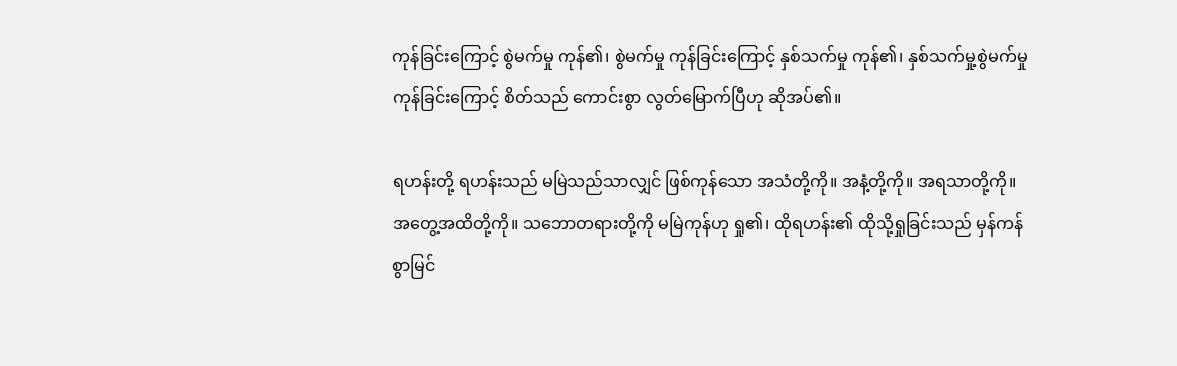ကုန်ခြင်းကြောင့် စွဲမက်မှု ကုန်၏၊ စွဲမက်မှု ကုန်ခြင်းကြောင့် နှစ်သက်မှု ကုန်၏၊ နှစ်သက်မှု့စွဲမက်မှု ကုန်ခြင်းကြောင့် စိတ်သည် ကောင်းစွာ လွတ်မြောက်ပြီဟု ဆိုအပ်၏။

ရဟန်းတို့ ရဟန်းသည် မမြဲသည်သာလျှင် ဖြစ်ကုန်သော အသံတို့ကို။ အနံ့တို့ကို။ အရသာတို့ကို။ အတွေ့အထိတို့ကို။ သဘောတရားတို့ကို မမြဲကုန်ဟု ရှု၏၊ ထိုရဟန်း၏ ထိုသို့ရှုခြင်းသည် မှန်ကန်စွာမြင်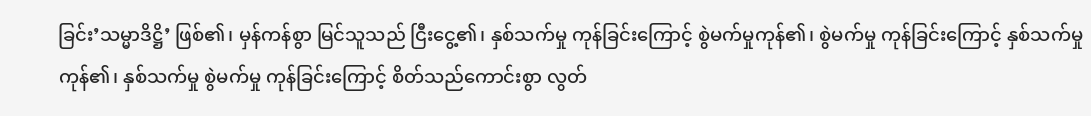ခြင်း’သမ္မာဒိဋ္ဌိ’ ဖြစ်၏၊ မှန်ကန်စွာ မြင်သူသည် ငြီးငွေ့၏၊ နှစ်သက်မှု ကုန်ခြင်းကြောင့် စွဲမက်မှုကုန်၏၊ စွဲမက်မှု ကုန်ခြင်းကြောင့် နှစ်သက်မှု ကုန်၏၊ နှစ်သက်မှု စွဲမက်မှု ကုန်ခြင်းကြောင့် စိတ်သည်ကောင်းစွာ လွတ်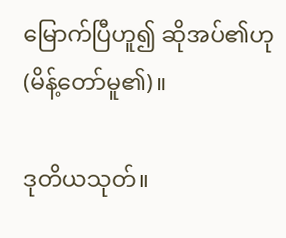မြောက်ပြီဟူ၍ ဆိုအပ်၏ဟု (မိန့်တော်မူ၏)။

ဒုတိယသုတ်။